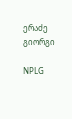ერაძე გიორგი

NPLG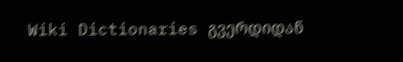Wiki Dictionaries გვერდიდან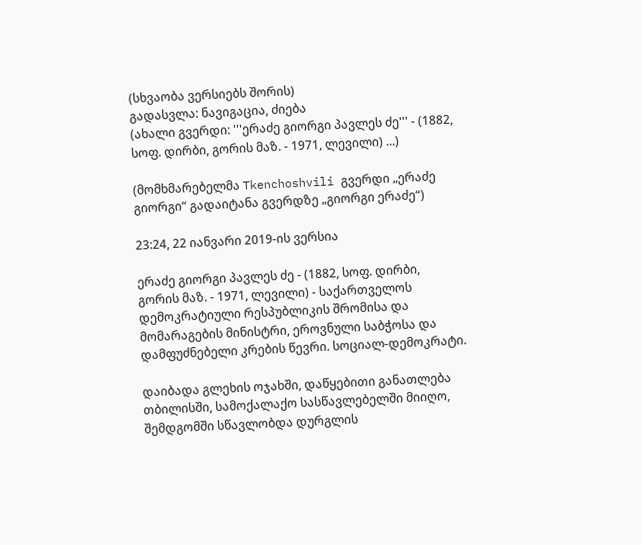(სხვაობა ვერსიებს შორის)
გადასვლა: ნავიგაცია, ძიება
(ახალი გვერდი: '''ერაძე გიორგი პავლეს ძე''' - (1882, სოფ. დირბი, გორის მაზ. - 1971, ლევილი) ...)

(მომხმარებელმა Tkenchoshvili გვერდი „ერაძე გიორგი“ გადაიტანა გვერდზე „გიორგი ერაძე“)

23:24, 22 იანვარი 2019-ის ვერსია

ერაძე გიორგი პავლეს ძე - (1882, სოფ. დირბი, გორის მაზ. - 1971, ლევილი) - საქართველოს დემოკრატიული რესპუბლიკის შრომისა და მომარაგების მინისტრი, ეროვნული საბჭოსა და დამფუძნებელი კრების წევრი. სოციალ-დემოკრატი.

დაიბადა გლეხის ოჯახში, დაწყებითი განათლება თბილისში, სამოქალაქო სასწავლებელში მიიღო, შემდგომში სწავლობდა დურგლის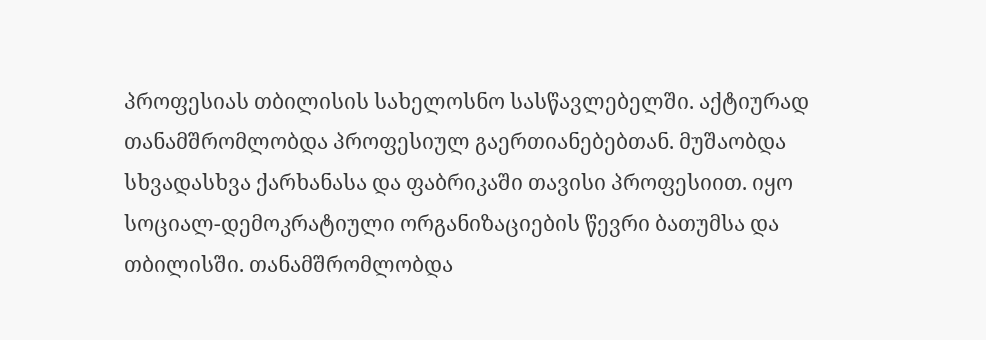პროფესიას თბილისის სახელოსნო სასწავლებელში. აქტიურად თანამშრომლობდა პროფესიულ გაერთიანებებთან. მუშაობდა სხვადასხვა ქარხანასა და ფაბრიკაში თავისი პროფესიით. იყო სოციალ-დემოკრატიული ორგანიზაციების წევრი ბათუმსა და თბილისში. თანამშრომლობდა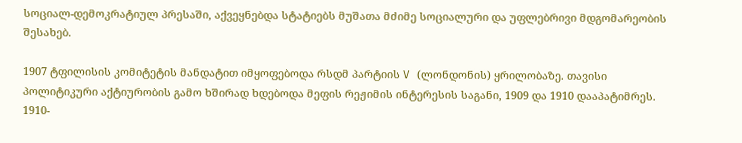სოციალ-დემოკრატიულ პრესაში, აქვეყნებდა სტატიებს მუშათა მძიმე სოციალური და უფლებრივი მდგომარეობის შესახებ.

1907 ტფილისის კომიტეტის მანდატით იმყოფებოდა რსდმ პარტიის V (ლონდონის) ყრილობაზე. თავისი პოლიტიკური აქტიურობის გამო ხშირად ხდებოდა მეფის რეჟიმის ინტერესის საგანი, 1909 და 1910 დააპატიმრეს. 1910-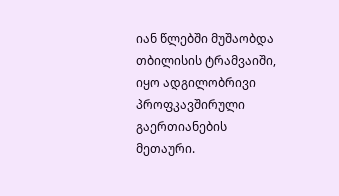იან წლებში მუშაობდა თბილისის ტრამვაიში, იყო ადგილობრივი პროფკავშირული გაერთიანების მეთაური.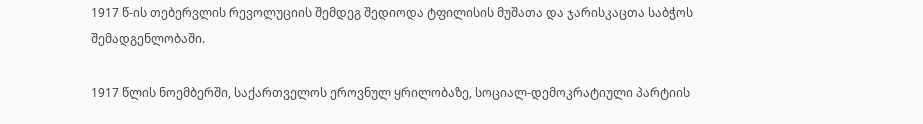1917 წ-ის თებერვლის რევოლუციის შემდეგ შედიოდა ტფილისის მუშათა და ჯარისკაცთა საბჭოს შემადგენლობაში.

1917 წლის ნოემბერში, საქართველოს ეროვნულ ყრილობაზე, სოციალ-დემოკრატიული პარტიის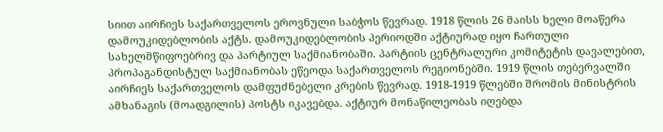სიით აირჩიეს საქართველოს ეროვნული საბჭოს წევრად. 1918 წლის 26 მაისს ხელი მოაწერა დამოუკიდებლობის აქტს. დამოუკიდებლობის პერიოდში აქტიურად იყო ჩართული სახელმწიფოებრივ და პარტიულ საქმიანობაში. პარტიის ცენტრალური კომიტეტის დავალებით, პროპაგანდისტულ საქმიანობას ეწეოდა საქართველოს რეგიონებში. 1919 წლის თებერვალში აირჩიეს საქართველოს დამფუძნებელი კრების წევრად. 1918-1919 წლებში შრომის მინისტრის ამხანაგის (მოადგილის) პოსტს იკავებდა. აქტიურ მონაწილეობას იღებდა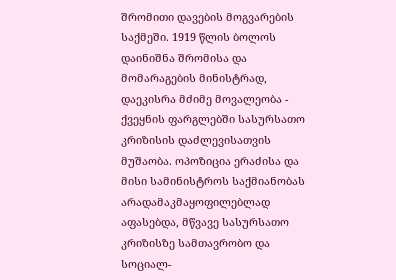შრომითი დავების მოგვარების საქმეში. 1919 წლის ბოლოს დაინიშნა შრომისა და მომარაგების მინისტრად, დაეკისრა მძიმე მოვალეობა - ქვეყნის ფარგლებში სასურსათო კრიზისის დაძლევისათვის მუშაობა. ოპოზიცია ერაძისა და მისი სამინისტროს საქმიანობას არადამაკმაყოფილებლად აფასებდა, მწვავე სასურსათო კრიზისზე სამთავრობო და სოციალ-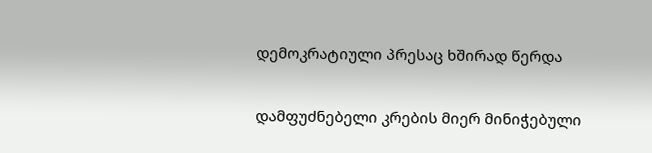დემოკრატიული პრესაც ხშირად წერდა

დამფუძნებელი კრების მიერ მინიჭებული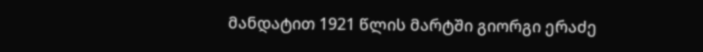მანდატით 1921 წლის მარტში გიორგი ერაძე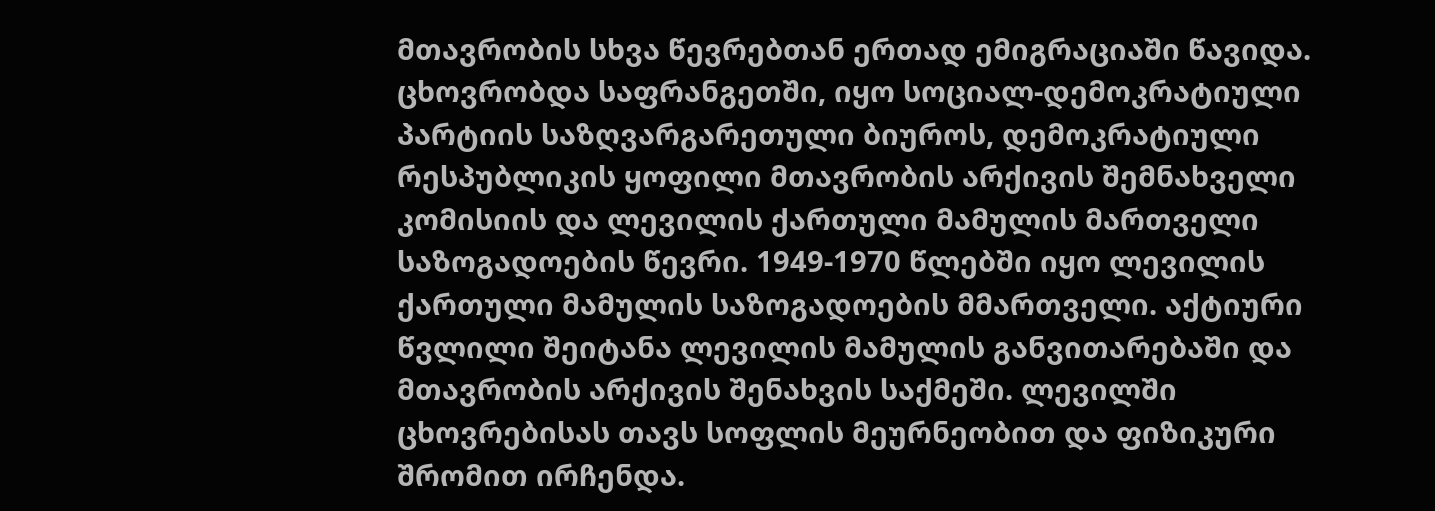მთავრობის სხვა წევრებთან ერთად ემიგრაციაში წავიდა. ცხოვრობდა საფრანგეთში, იყო სოციალ-დემოკრატიული პარტიის საზღვარგარეთული ბიუროს, დემოკრატიული რესპუბლიკის ყოფილი მთავრობის არქივის შემნახველი კომისიის და ლევილის ქართული მამულის მართველი საზოგადოების წევრი. 1949-1970 წლებში იყო ლევილის ქართული მამულის საზოგადოების მმართველი. აქტიური წვლილი შეიტანა ლევილის მამულის განვითარებაში და მთავრობის არქივის შენახვის საქმეში. ლევილში ცხოვრებისას თავს სოფლის მეურნეობით და ფიზიკური შრომით ირჩენდა.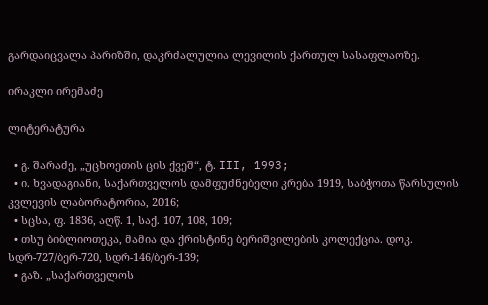გარდაიცვალა პარიზში, დაკრძალულია ლევილის ქართულ სასაფლაოზე.

ირაკლი ირემაძე

ლიტერატურა

  • გ. შარაძე, „უცხოეთის ცის ქვეშ“, ტ. III, 1993;
  • ი. ხვადაგიანი, საქართველოს დამფუძნებელი კრება 1919, საბჭოთა წარსულის კვლევის ლაბორატორია, 2016;
  • სცსა, ფ. 1836, აღწ. 1, საქ. 107, 108, 109;
  • თსუ ბიბლიოთეკა, მამია და ქრისტინე ბერიშვილების კოლექცია. დოკ. სდრ-727/ბერ-720, სდრ-146/ბერ-139;
  • გაზ. „საქართველოს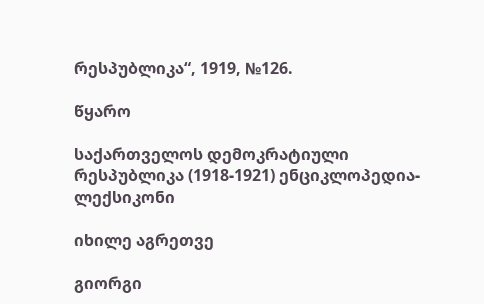რესპუბლიკა“, 1919, №126.

წყარო

საქართველოს დემოკრატიული რესპუბლიკა (1918-1921) ენციკლოპედია-ლექსიკონი

იხილე აგრეთვე

გიორგი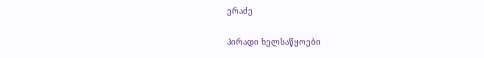ერაძე

პირადი ხელსაწყოები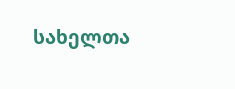სახელთა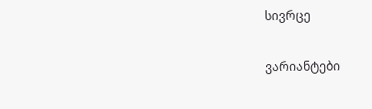სივრცე

ვარიანტები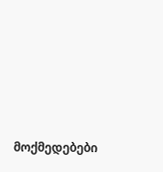მოქმედებები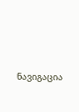ნავიგაცია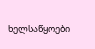ხელსაწყოები